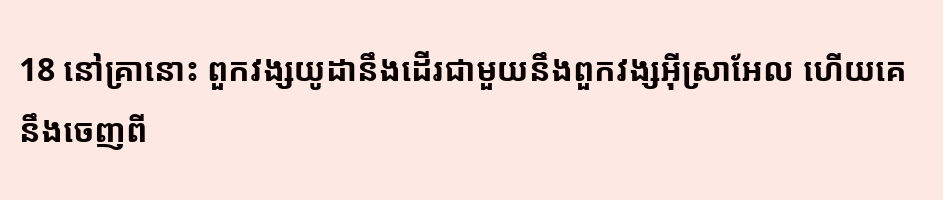18 នៅគ្រានោះ ពួកវង្សយូដានឹងដើរជាមួយនឹងពួកវង្សអ៊ីស្រាអែល ហើយគេនឹងចេញពី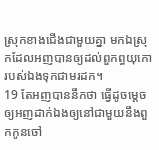ស្រុកខាងជើងជាមួយគ្នា មកឯស្រុកដែលអញបានឲ្យដល់ពួកព្ធយុកោរបស់ឯងទុកជាមរដក។
19 តែអញបាននឹកថា ធ្វើដូចម្តេចឲ្យអញដាក់ឯងឲ្យនៅជាមួយនឹងពួកកូនចៅ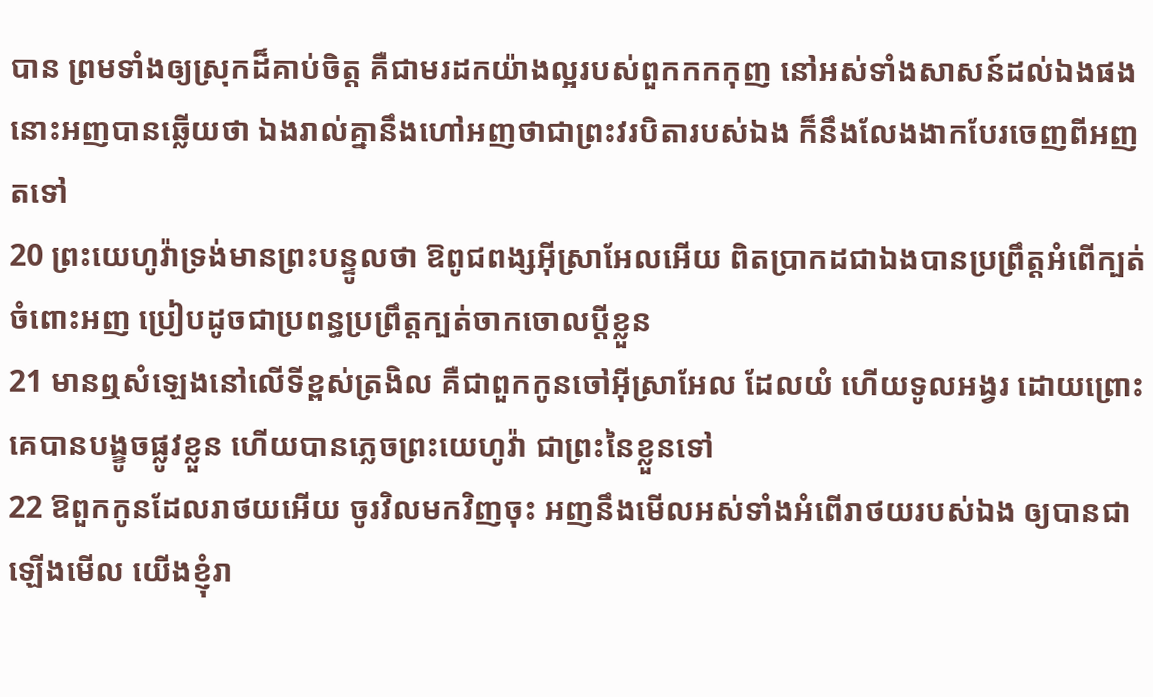បាន ព្រមទាំងឲ្យស្រុកដ៏គាប់ចិត្ត គឺជាមរដកយ៉ាងល្អរបស់ពួកកកកុញ នៅអស់ទាំងសាសន៍ដល់ឯងផង នោះអញបានឆ្លើយថា ឯងរាល់គ្នានឹងហៅអញថាជាព្រះវរបិតារបស់ឯង ក៏នឹងលែងងាកបែរចេញពីអញតទៅ
20 ព្រះយេហូវ៉ាទ្រង់មានព្រះបន្ទូលថា ឱពូជពង្សអ៊ីស្រាអែលអើយ ពិតប្រាកដជាឯងបានប្រព្រឹត្តអំពើក្បត់ចំពោះអញ ប្រៀបដូចជាប្រពន្ធប្រព្រឹត្តក្បត់ចាកចោលប្ដីខ្លួន
21 មានឮសំឡេងនៅលើទីខ្ពស់ត្រងិល គឺជាពួកកូនចៅអ៊ីស្រាអែល ដែលយំ ហើយទូលអង្វរ ដោយព្រោះគេបានបង្ខូចផ្លូវខ្លួន ហើយបានភ្លេចព្រះយេហូវ៉ា ជាព្រះនៃខ្លួនទៅ
22 ឱពួកកូនដែលរាថយអើយ ចូរវិលមកវិញចុះ អញនឹងមើលអស់ទាំងអំពើរាថយរបស់ឯង ឲ្យបានជាឡើងមើល យើងខ្ញុំរា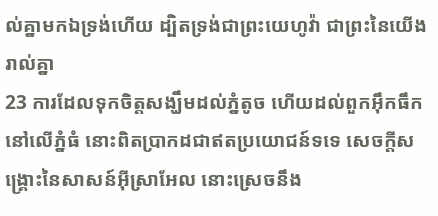ល់គ្នាមកឯទ្រង់ហើយ ដ្បិតទ្រង់ជាព្រះយេហូវ៉ា ជាព្រះនៃយើងរាល់គ្នា
23 ការដែលទុកចិត្តសង្ឃឹមដល់ភ្នំតូច ហើយដល់ពួកអ៊ឹកធឹកនៅលើភ្នំធំ នោះពិតប្រាកដជាឥតប្រយោជន៍ទទេ សេចក្តីសង្គ្រោះនៃសាសន៍អ៊ីស្រាអែល នោះស្រេចនឹង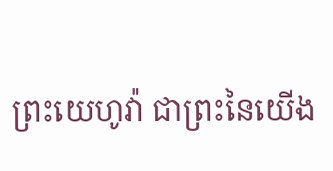ព្រះយេហូវ៉ា ជាព្រះនៃយើង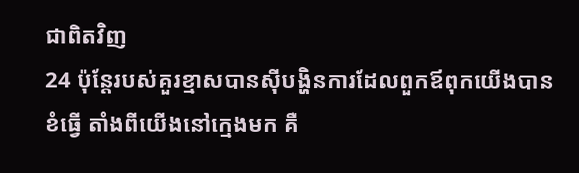ជាពិតវិញ
24 ប៉ុន្តែរបស់គួរខ្មាសបានស៊ីបង្ហិនការដែលពួកឪពុកយើងបានខំធ្វើ តាំងពីយើងនៅក្មេងមក គឺ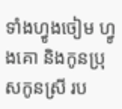ទាំងហ្វូងចៀម ហ្វូងគោ និងកូនប្រុសកូនស្រី រប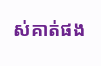ស់គាត់ផង